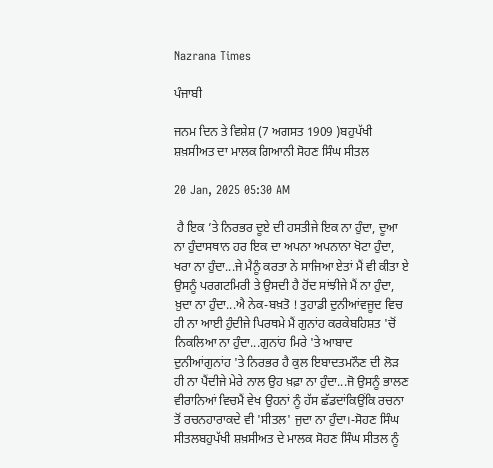Nazrana Times

ਪੰਜਾਬੀ

ਜਨਮ ਦਿਨ ਤੇ ਵਿਸ਼ੇਸ਼ (7 ਅਗਸਤ 1909 )ਬਹੁਪੱਖੀ ਸ਼ਖ਼ਸੀਅਤ ਦਾ ਮਾਲਕ ਗਿਆਨੀ ਸੋਹਣ ਸਿੰਘ ਸੀਤਲ

20 Jan, 2025 05:30 AM

 ਹੈ ਇਕ ’ਤੇ ਨਿਰਭਰ ਦੂਏ ਦੀ ਹਸਤੀਜੇ ਇਕ ਨਾ ਹੁੰਦਾ, ਦੂਆ ਨਾ ਹੁੰਦਾਸਥਾਨ ਹਰ ਇਕ ਦਾ ਅਪਨਾ ਅਪਨਾਨਾ ਖੋਟਾ ਹੁੰਦਾ, ਖਰਾ ਨਾ ਹੁੰਦਾ...ਜੇ ਮੈਨੂੰ ਕਰਤਾ ਨੇ ਸਾਜਿਆ ਏਤਾਂ ਮੈਂ ਵੀ ਕੀਤਾ ਏ ਉਸਨੂੰ ਪਰਗਟਮਿਰੀ ਤੇ ਉਸਦੀ ਹੈ ਹੋਂਦ ਸਾਂਝੀਜੇ ਮੈਂ ਨਾ ਹੁੰਦਾ, ਖ਼ੁਦਾ ਨਾ ਹੁੰਦਾ...ਐ ਨੇਕ-ਬਖ਼ਤੋ ! ਤੁਹਾਡੀ ਦੁਨੀਆਂਵਜੂਦ ਵਿਚ ਹੀ ਨਾ ਆਈ ਹੁੰਦੀਜੇ ਪਿਰਥਮੇ ਮੈਂ ਗੁਨਾਂਹ ਕਰਕੇਬਹਿਸ਼ਤ 'ਚੋਂ ਨਿਕਲਿਆ ਨਾ ਹੁੰਦਾ...ਗੁਨਾਂਹ ਮਿਰੇ 'ਤੇ ਆਬਾਦ ਦੁਨੀਆਂਗੁਨਾਂਹ 'ਤੇ ਨਿਰਭਰ ਹੈ ਕੁਲ ਇਬਾਦਤਮਨੌਣ ਦੀ ਲੋੜ ਹੀ ਨਾ ਪੈਂਦੀਜੇ ਮੇਰੇ ਨਾਲ ਉਹ ਖ਼ਫ਼ਾ ਨਾ ਹੁੰਦਾ...ਜੋ ਉਸਨੂੰ ਭਾਲਣ ਵੀਰਾਨਿਆਂ ਵਿਚਮੈਂ ਵੇਖ ਉਹਨਾਂ ਨੂੰ ਹੱਸ ਛੱਡਦਾਂਕਿਉਂਕਿ ਰਚਨਾ ਤੋਂ ਰਚਨਹਾਰਾਕਦੇ ਵੀ 'ਸੀਤਲ' ਜੁਦਾ ਨਾ ਹੁੰਦਾ।-ਸੋਹਣ ਸਿੰਘ ਸੀਤਲਬਹੁਪੱਖੀ ਸ਼ਖ਼ਸੀਅਤ ਦੇ ਮਾਲਕ ਸੋਹਣ ਸਿੰਘ ਸੀਤਲ ਨੂੰ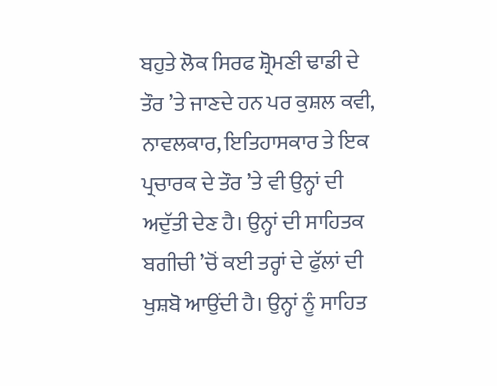ਬਹੁਤੇ ਲੋਕ ਸਿਰਫ ਸ਼੍ਰੋਮਣੀ ਢਾਡੀ ਦੇ ਤੌਰ ’ਤੇ ਜਾਣਦੇ ਹਨ ਪਰ ਕੁਸ਼ਲ ਕਵੀ, ਨਾਵਲਕਾਰ, ਇਤਿਹਾਸਕਾਰ ਤੇ ਇਕ ਪ੍ਰਚਾਰਕ ਦੇ ਤੌਰ ’ਤੇ ਵੀ ਉਨ੍ਹਾਂ ਦੀ ਅਦੁੱਤੀ ਦੇਣ ਹੈ। ਉਨ੍ਹਾਂ ਦੀ ਸਾਹਿਤਕ ਬਗੀਚੀ ’ਚੋਂ ਕਈ ਤਰ੍ਹਾਂ ਦੇ ਫੁੱਲਾਂ ਦੀ ਖੁਸ਼ਬੋ ਆਉਂਦੀ ਹੈ। ਉਨ੍ਹਾਂ ਨੂੰ ਸਾਹਿਤ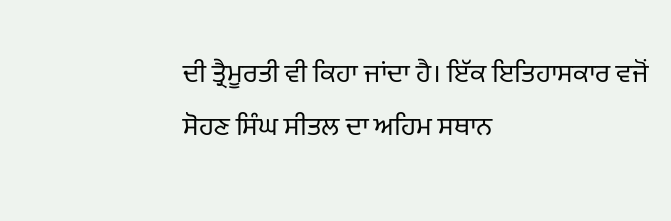ਦੀ ਤ੍ਰੈਮੂਰਤੀ ਵੀ ਕਿਹਾ ਜਾਂਦਾ ਹੈ। ਇੱਕ ਇਤਿਹਾਸਕਾਰ ਵਜੋਂ ਸੋਹਣ ਸਿੰਘ ਸੀਤਲ ਦਾ ਅਹਿਮ ਸਥਾਨ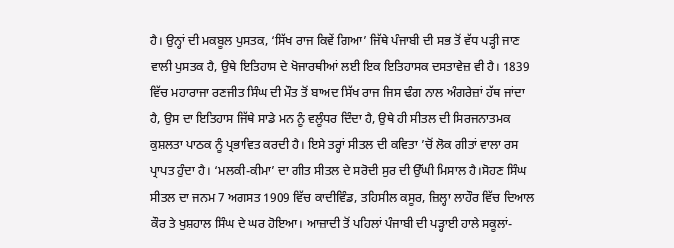ਹੈ। ਉਨ੍ਹਾਂ ਦੀ ਮਕਬੂਲ ਪੁਸਤਕ, ‘ਸਿੱਖ ਰਾਜ ਕਿਵੇਂ ਗਿਆ’ ਜਿੱਥੇ ਪੰਜਾਬੀ ਦੀ ਸਭ ਤੋਂ ਵੱਧ ਪੜ੍ਹੀ ਜਾਣ ਵਾਲੀ ਪੁਸਤਕ ਹੈ, ਉਥੇ ਇਤਿਹਾਸ ਦੇ ਖੋਜਾਰਥੀਆਂ ਲਈ ਇਕ ਇਤਿਹਾਸਕ ਦਸਤਾਵੇਜ਼ ਵੀ ਹੈ। 1839 ਵਿੱਚ ਮਹਾਰਾਜਾ ਰਣਜੀਤ ਸਿੰਘ ਦੀ ਮੌਤ ਤੋਂ ਬਾਅਦ ਸਿੱਖ ਰਾਜ ਜਿਸ ਢੰਗ ਨਾਲ ਅੰਗਰੇਜ਼ਾਂ ਹੱਥ ਜਾਂਦਾ ਹੈ, ਉਸ ਦਾ ਇਤਿਹਾਸ ਜਿੱਥੇ ਸਾਡੇ ਮਨ ਨੂੰ ਵਲੂੰਧਰ ਦਿੰਦਾ ਹੈ, ਉਥੇ ਹੀ ਸੀਤਲ ਦੀ ਸਿਰਜਨਾਤਮਕ ਕੁਸ਼ਲਤਾ ਪਾਠਕ ਨੂੰ ਪ੍ਰਭਾਵਿਤ ਕਰਦੀ ਹੈ। ਇਸੇ ਤਰ੍ਹਾਂ ਸੀਤਲ ਦੀ ਕਵਿਤਾ ’ਚੋਂ ਲੋਕ ਗੀਤਾਂ ਵਾਲਾ ਰਸ ਪ੍ਰਾਪਤ ਹੁੰਦਾ ਹੈ। ‘ਮਲਕੀ-ਕੀਮਾ’ ਦਾ ਗੀਤ ਸੀਤਲ ਦੇ ਸਰੋਦੀ ਸੁਰ ਦੀ ਉੱਘੀ ਮਿਸਾਲ ਹੈ।ਸੋਹਣ ਸਿੰਘ ਸੀਤਲ ਦਾ ਜਨਮ 7 ਅਗਸਤ 1909 ਵਿੱਚ ਕਾਦੀਵਿੰਡ, ਤਹਿਸੀਲ ਕਸੂਰ, ਜ਼ਿਲ੍ਹਾ ਲਾਹੌਰ ਵਿੱਚ ਦਿਆਲ ਕੌਰ ਤੇ ਖੁਸ਼ਹਾਲ ਸਿੰਘ ਦੇ ਘਰ ਹੋਇਆ। ਆਜ਼ਾਦੀ ਤੋਂ ਪਹਿਲਾਂ ਪੰਜਾਬੀ ਦੀ ਪੜ੍ਹਾਈ ਹਾਲੇ ਸਕੂਲਾਂ-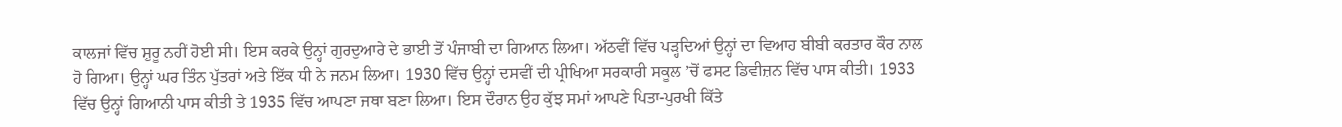ਕਾਲਜਾਂ ਵਿੱਚ ਸ਼ੁਰੂ ਨਹੀਂ ਹੋਈ ਸੀ। ਇਸ ਕਰਕੇ ਉਨ੍ਹਾਂ ਗੁਰਦੁਆਰੇ ਦੇ ਭਾਈ ਤੋਂ ਪੰਜਾਬੀ ਦਾ ਗਿਆਨ ਲਿਆ। ਅੱਠਵੀਂ ਵਿੱਚ ਪੜ੍ਹਦਿਆਂ ਉਨ੍ਹਾਂ ਦਾ ਵਿਆਹ ਬੀਬੀ ਕਰਤਾਰ ਕੌਰ ਨਾਲ ਹੋ ਗਿਆ। ਉਨ੍ਹਾਂ ਘਰ ਤਿੰਨ ਪੁੱਤਰਾਂ ਅਤੇ ਇੱਕ ਧੀ ਨੇ ਜਨਮ ਲਿਆ। 1930 ਵਿੱਚ ਉਨ੍ਹਾਂ ਦਸਵੀਂ ਦੀ ਪ੍ਰੀਖਿਆ ਸਰਕਾਰੀ ਸਕੂਲ ’ਚੋਂ ਫਸਟ ਡਿਵੀਜ਼ਨ ਵਿੱਚ ਪਾਸ ਕੀਤੀ। 1933 ਵਿੱਚ ਉਨ੍ਹਾਂ ਗਿਆਨੀ ਪਾਸ ਕੀਤੀ ਤੇ 1935 ਵਿੱਚ ਆਪਣਾ ਜਥਾ ਬਣਾ ਲਿਆ। ਇਸ ਦੌਰਾਨ ਉਹ ਕੁੱਝ ਸਮਾਂ ਆਪਣੇ ਪਿਤਾ-ਪੁਰਖੀ ਕਿੱਤੇ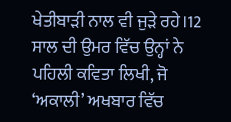ਖੇਤੀਬਾੜੀ ਨਾਲ ਵੀ ਜੁੜੇ ਰਹੇ।12 ਸਾਲ ਦੀ ਉਮਰ ਵਿੱਚ ਉਨ੍ਹਾਂ ਨੇ ਪਹਿਲੀ ਕਵਿਤਾ ਲਿਖੀ, ਜੋ ‘ਅਕਾਲੀ’ ਅਖਬਾਰ ਵਿੱਚ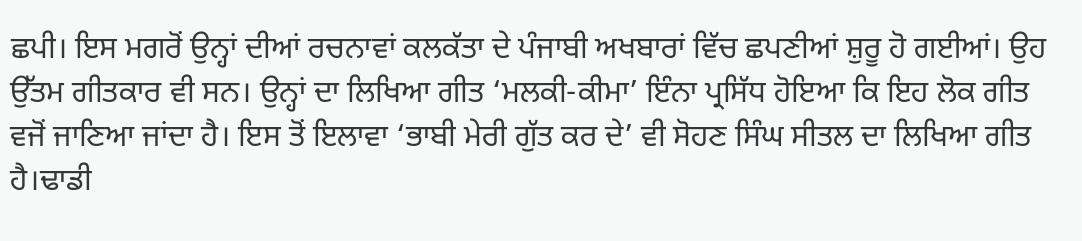ਛਪੀ। ਇਸ ਮਗਰੋਂ ਉਨ੍ਹਾਂ ਦੀਆਂ ਰਚਨਾਵਾਂ ਕਲਕੱਤਾ ਦੇ ਪੰਜਾਬੀ ਅਖਬਾਰਾਂ ਵਿੱਚ ਛਪਣੀਆਂ ਸ਼ੁਰੂ ਹੋ ਗਈਆਂ। ਉਹ ਉੱਤਮ ਗੀਤਕਾਰ ਵੀ ਸਨ। ਉਨ੍ਹਾਂ ਦਾ ਲਿਖਿਆ ਗੀਤ ‘ਮਲਕੀ-ਕੀਮਾ’ ਇੰਨਾ ਪ੍ਰਸਿੱਧ ਹੋਇਆ ਕਿ ਇਹ ਲੋਕ ਗੀਤ ਵਜੋਂ ਜਾਣਿਆ ਜਾਂਦਾ ਹੈ। ਇਸ ਤੋਂ ਇਲਾਵਾ ‘ਭਾਬੀ ਮੇਰੀ ਗੁੱਤ ਕਰ ਦੇ’ ਵੀ ਸੋਹਣ ਸਿੰਘ ਸੀਤਲ ਦਾ ਲਿਖਿਆ ਗੀਤ ਹੈ।ਢਾਡੀ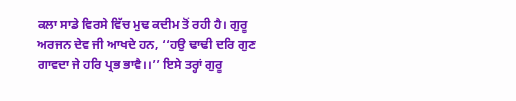ਕਲਾ ਸਾਡੇ ਵਿਰਸੇ ਵਿੱਚ ਮੁਢ ਕਦੀਮ ਤੋਂ ਰਹੀ ਹੈ। ਗੁਰੂ ਅਰਜਨ ਦੇਵ ਜੀ ਆਖਦੇ ਹਨ, ‘‘ਹਉ ਢਾਢੀ ਦਰਿ ਗੁਣ ਗਾਵਦਾ ਜੇ ਹਰਿ ਪ੍ਰਭ ਭਾਵੈ।।’’ ਇਸੇ ਤਰ੍ਹਾਂ ਗੁਰੂ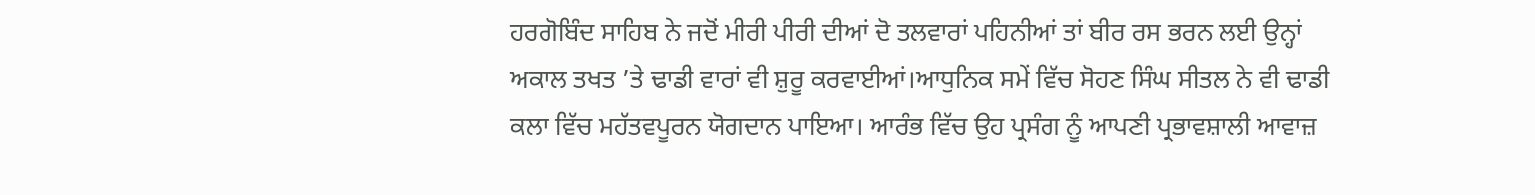ਹਰਗੋਬਿੰਦ ਸਾਹਿਬ ਨੇ ਜਦੋਂ ਮੀਰੀ ਪੀਰੀ ਦੀਆਂ ਦੋ ਤਲਵਾਰਾਂ ਪਹਿਨੀਆਂ ਤਾਂ ਬੀਰ ਰਸ ਭਰਨ ਲਈ ਉਨ੍ਹਾਂ ਅਕਾਲ ਤਖਤ ’ਤੇ ਢਾਡੀ ਵਾਰਾਂ ਵੀ ਸ਼ੁਰੂ ਕਰਵਾਈਆਂ।ਆਧੁਨਿਕ ਸਮੇਂ ਵਿੱਚ ਸੋਹਣ ਸਿੰਘ ਸੀਤਲ ਨੇ ਵੀ ਢਾਡੀ ਕਲਾ ਵਿੱਚ ਮਹੱਤਵਪੂਰਨ ਯੋਗਦਾਨ ਪਾਇਆ। ਆਰੰਭ ਵਿੱਚ ਉਹ ਪ੍ਰਸੰਗ ਨੂੰ ਆਪਣੀ ਪ੍ਰਭਾਵਸ਼ਾਲੀ ਆਵਾਜ਼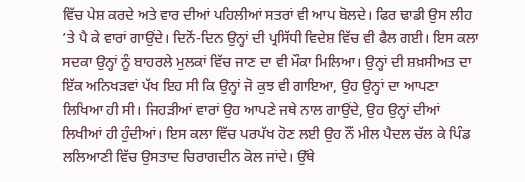ਵਿੱਚ ਪੇਸ਼ ਕਰਦੇ ਅਤੇ ਵਾਰ ਦੀਆਂ ਪਹਿਲੀਆਂ ਸਤਰਾਂ ਵੀ ਆਪ ਬੋਲਦੇ। ਫਿਰ ਢਾਡੀ ਉਸ ਲੀਹ ’ਤੇ ਪੈ ਕੇ ਵਾਰਾਂ ਗਾਉਂਦੇ। ਦਿਨੋਂ-ਦਿਨ ਉਨ੍ਹਾਂ ਦੀ ਪ੍ਰਸਿੱਧੀ ਵਿਦੇਸ਼ ਵਿੱਚ ਵੀ ਫੈਲ ਗਈ। ਇਸ ਕਲਾ ਸਦਕਾ ਉਨ੍ਹਾਂ ਨੂੰ ਬਾਹਰਲੇ ਮੁਲਕਾਂ ਵਿੱਚ ਜਾਣ ਦਾ ਵੀ ਮੌਕਾ ਮਿਲਿਆ। ਉਨ੍ਹਾਂ ਦੀ ਸ਼ਖ਼ਸੀਅਤ ਦਾ ਇੱਕ ਅਨਿਖੜਵਾਂ ਪੱਖ ਇਹ ਸੀ ਕਿ ਉਨ੍ਹਾਂ ਜੋ ਕੁਝ ਵੀ ਗਾਇਆ, ਉਹ ਉਨ੍ਹਾਂ ਦਾ ਆਪਣਾ ਲਿਖਿਆ ਹੀ ਸੀ। ਜਿਹੜੀਆਂ ਵਾਰਾਂ ਉਹ ਆਪਣੇ ਜਥੇ ਨਾਲ ਗਾਉਂਦੇ, ਉਹ ਉਨ੍ਹਾਂ ਦੀਆਂ ਲਿਖੀਆਂ ਹੀ ਹੁੰਦੀਆਂ। ਇਸ ਕਲਾ ਵਿੱਚ ਪਰਪੱਖ ਹੋਣ ਲਈ ਉਹ ਨੌਂ ਮੀਲ ਪੈਦਲ ਚੱਲ ਕੇ ਪਿੰਡ ਲਲਿਆਣੀ ਵਿੱਚ ਉਸਤਾਦ ਚਿਰਾਗਦੀਨ ਕੋਲ ਜਾਂਦੇ। ਉੱਥੇ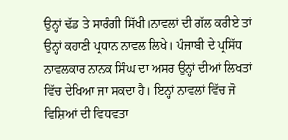ਉਨ੍ਹਾਂ ਢੱਡ ਤੇ ਸਾਰੰਗੀ ਸਿੱਖੀ।ਨਾਵਲਾਂ ਦੀ ਗੱਲ ਕਰੀਏ ਤਾਂ ਉਨ੍ਹਾਂ ਕਹਾਣੀ ਪ੍ਰਧਾਨ ਨਾਵਲ ਲਿਖੇ। ਪੰਜਾਬੀ ਦੇ ਪ੍ਰਸਿੱਧ ਨਾਵਲਕਾਰ ਨਾਨਕ ਸਿੰਘ ਦਾ ਅਸਰ ਉਨ੍ਹਾਂ ਦੀਆਂ ਲਿਖਤਾਂ ਵਿੱਚ ਦੇਖਿਆ ਜਾ ਸਕਦਾ ਹੈ। ਇਨ੍ਹਾਂ ਨਾਵਲਾਂ ਵਿੱਚ ਜੋ ਵਿਸ਼ਿਆਂ ਦੀ ਵਿਧਵਤਾ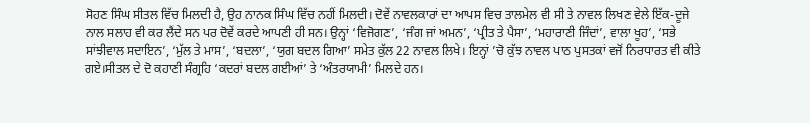ਸੋਹਣ ਸਿੰਘ ਸੀਤਲ ਵਿੱਚ ਮਿਲਦੀ ਹੈ, ਉਹ ਨਾਨਕ ਸਿੰਘ ਵਿੱਚ ਨਹੀਂ ਮਿਲਦੀ। ਦੋਵੇਂ ਨਾਵਲਕਾਰਾਂ ਦਾ ਆਪਸ ਵਿਚ ਤਾਲਮੇਲ ਵੀ ਸੀ ਤੇ ਨਾਵਲ ਲਿਖਣ ਵੇਲੇ ਇੱਕ-ਦੂਜੇ ਨਾਲ ਸਲਾਹ ਵੀ ਕਰ ਲੈਂਦੇ ਸਨ ਪਰ ਦੋਵੇਂ ਕਰਦੇ ਆਪਣੀ ਹੀ ਸਨ। ਉਨ੍ਹਾਂ ‘ਵਿਜੋਗਣ’, ‘ਜੰਗ ਜਾਂ ਅਮਨ’, ‘ਪ੍ਰੀਤ ਤੇ ਪੈਸਾ’, ‘ਮਹਾਰਾਣੀ ਜਿੰਦਾਂ’, ਵਾਲਾ ਖੂਹ’, ‘ਸਭੇ ਸਾਂਝੀਵਾਲ ਸਦਾਇਨ’, ‘ਮੁੱਲ ਤੇ ਮਾਸ’, ‘ਬਦਲਾ’, ‘ਯੁਗ ਬਦਲ ਗਿਆ’ ਸਮੇਤ ਕੁੱਲ 22 ਨਾਵਲ ਲਿਖੇ। ਇਨ੍ਹਾਂ ’ਚੋ ਕੁੱਝ ਨਾਵਲ ਪਾਠ ਪੁਸਤਕਾਂ ਵਜੋਂ ਨਿਰਧਾਰਤ ਵੀ ਕੀਤੇ ਗਏ।ਸੀਤਲ ਦੇ ਦੋ ਕਹਾਣੀ ਸੰਗ੍ਰਹਿ ‘ਕਦਰਾਂ ਬਦਲ ਗਈਆਂ’ ਤੇ ‘ਅੰਤਰਯਾਮੀ’ ਮਿਲਦੇ ਹਨ।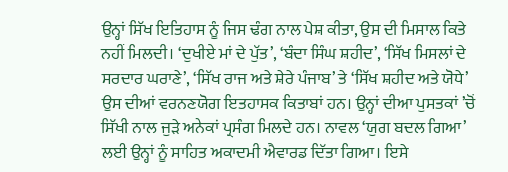ਉਨ੍ਹਾਂ ਸਿੱਖ ਇਤਿਹਾਸ ਨੂੰ ਜਿਸ ਢੰਗ ਨਾਲ ਪੇਸ਼ ਕੀਤਾ, ਉਸ ਦੀ ਮਿਸਾਲ ਕਿਤੇ ਨਹੀਂ ਮਿਲਦੀ। ‘ਦੁਖੀਏ ਮਾਂ ਦੇ ਪੁੱਤ’, ‘ਬੰਦਾ ਸਿੰਘ ਸ਼ਹੀਦ’, ‘ਸਿੱਖ ਮਿਸਲਾਂ ਦੇ ਸਰਦਾਰ ਘਰਾਣੇ’, ‘ਸਿੱਖ ਰਾਜ ਅਤੇ ਸ਼ੇਰੇ ਪੰਜਾਬ’ ਤੇ ‘ਸਿੱਖ ਸ਼ਹੀਦ ਅਤੇ ਯੋਧੇ’ ਉਸ ਦੀਆਂ ਵਰਨਣਯੋਗ ਇਤਹਾਸਕ ਕਿਤਾਬਾਂ ਹਨ। ਉਨ੍ਹਾਂ ਦੀਆ ਪੁਸਤਕਾਂ ’ਚੋਂ ਸਿੱਖੀ ਨਾਲ ਜੁੜੇ ਅਨੇਕਾਂ ਪ੍ਰਸੰਗ ਮਿਲਦੇ ਹਨ। ਨਾਵਲ ‘ਯੁਗ ਬਦਲ ਗਿਆ’ ਲਈ ਉਨ੍ਹਾਂ ਨੂੰ ਸਾਹਿਤ ਅਕਾਦਮੀ ਐਵਾਰਡ ਦਿੱਤਾ ਗਿਆ। ਇਸੇ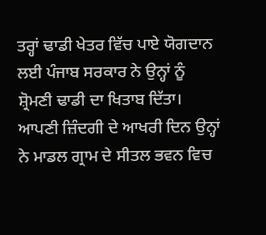ਤਰ੍ਹਾਂ ਢਾਡੀ ਖੇਤਰ ਵਿੱਚ ਪਾਏ ਯੋਗਦਾਨ ਲਈ ਪੰਜਾਬ ਸਰਕਾਰ ਨੇ ਉਨ੍ਹਾਂ ਨੂੰ ਸ਼੍ਰੋਮਣੀ ਢਾਡੀ ਦਾ ਖਿਤਾਬ ਦਿੱਤਾ। ਆਪਣੀ ਜ਼ਿੰਦਗੀ ਦੇ ਆਖਰੀ ਦਿਨ ਉਨ੍ਹਾਂ ਨੇ ਮਾਡਲ ਗ੍ਰਾਮ ਦੇ ਸੀਤਲ ਭਵਨ ਵਿਚ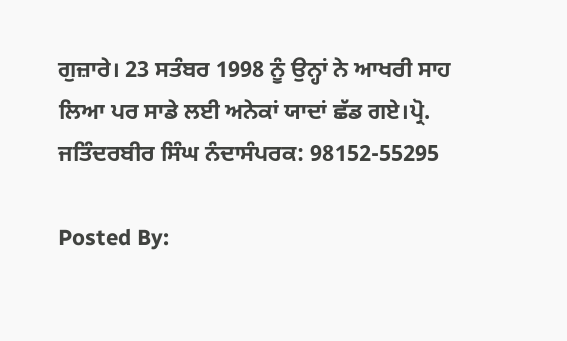ਗੁਜ਼ਾਰੇ। 23 ਸਤੰਬਰ 1998 ਨੂੰ ਉਨ੍ਹਾਂ ਨੇ ਆਖਰੀ ਸਾਹ ਲਿਆ ਪਰ ਸਾਡੇ ਲਈ ਅਨੇਕਾਂ ਯਾਦਾਂ ਛੱਡ ਗਏ।ਪ੍ਰੋ. ਜਤਿੰਦਰਬੀਰ ਸਿੰਘ ਨੰਦਾਸੰਪਰਕ: 98152-55295

Posted By: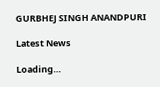GURBHEJ SINGH ANANDPURI

Latest News

Loading…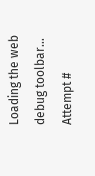Loading the web debug toolbar…
Attempt #